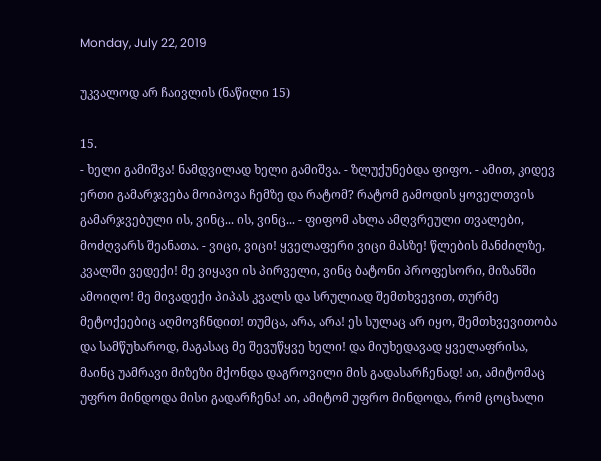Monday, July 22, 2019

უკვალოდ არ ჩაივლის (ნაწილი 15)

15.
- ხელი გამიშვა! ნამდვილად ხელი გამიშვა. - ზლუქუნებდა ფიფო. - ამით, კიდევ ერთი გამარჯვება მოიპოვა ჩემზე და რატომ? რატომ გამოდის ყოველთვის გამარჯვებული ის, ვინც... ის, ვინც... - ფიფომ ახლა ამღვრეული თვალები, მოძღვარს შეანათა. - ვიცი, ვიცი! ყველაფერი ვიცი მასზე! წლების მანძილზე, კვალში ვედექი! მე ვიყავი ის პირველი, ვინც ბატონი პროფესორი, მიზანში ამოიღო! მე მივადექი პიპას კვალს და სრულიად შემთხვევით, თურმე მეტოქეებიც აღმოვჩნდით! თუმცა, არა, არა! ეს სულაც არ იყო, შემთხვევითობა და სამწუხაროდ, მაგასაც მე შევუწყვე ხელი! და მიუხედავად ყველაფრისა, მაინც უამრავი მიზეზი მქონდა დაგროვილი მის გადასარჩენად! აი, ამიტომაც უფრო მინდოდა მისი გადარჩენა! აი, ამიტომ უფრო მინდოდა, რომ ცოცხალი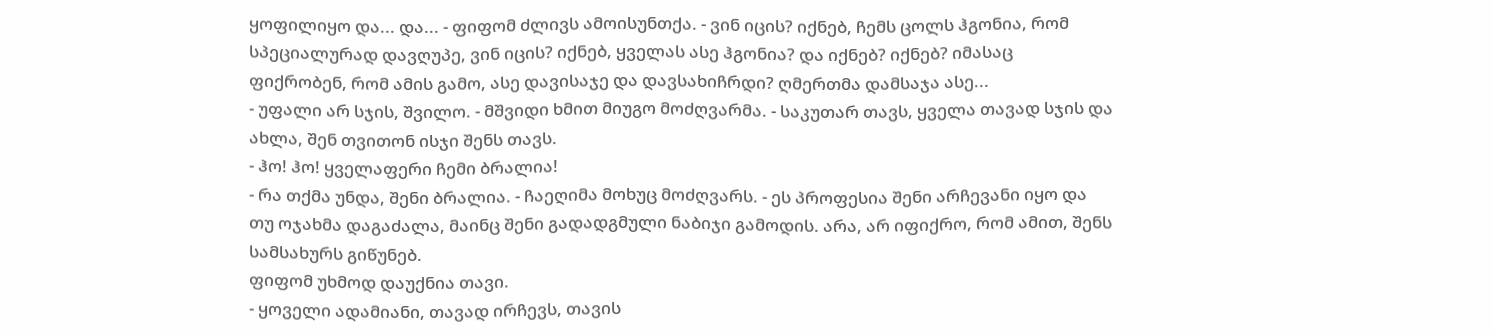ყოფილიყო და... და... - ფიფომ ძლივს ამოისუნთქა. - ვინ იცის? იქნებ, ჩემს ცოლს ჰგონია, რომ სპეციალურად დავღუპე, ვინ იცის? იქნებ, ყველას ასე ჰგონია? და იქნებ? იქნებ? იმასაც ფიქრობენ, რომ ამის გამო, ასე დავისაჯე და დავსახიჩრდი? ღმერთმა დამსაჯა ასე...
- უფალი არ სჯის, შვილო. - მშვიდი ხმით მიუგო მოძღვარმა. - საკუთარ თავს, ყველა თავად სჯის და ახლა, შენ თვითონ ისჯი შენს თავს.
- ჰო! ჰო! ყველაფერი ჩემი ბრალია!
- რა თქმა უნდა, შენი ბრალია. - ჩაეღიმა მოხუც მოძღვარს. - ეს პროფესია შენი არჩევანი იყო და თუ ოჯახმა დაგაძალა, მაინც შენი გადადგმული ნაბიჯი გამოდის. არა, არ იფიქრო, რომ ამით, შენს სამსახურს გიწუნებ.
ფიფომ უხმოდ დაუქნია თავი.
- ყოველი ადამიანი, თავად ირჩევს, თავის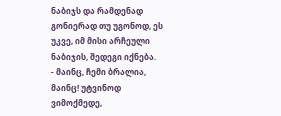ნაბიჯს და რამდენად გონიერად თუ უგონოდ, ეს უკვე, იმ მისი არჩეული ნაბიჯის, შედეგი იქნება.
- მაინც, ჩემი ბრალია, მაინც! უტვინოდ ვიმოქმედე,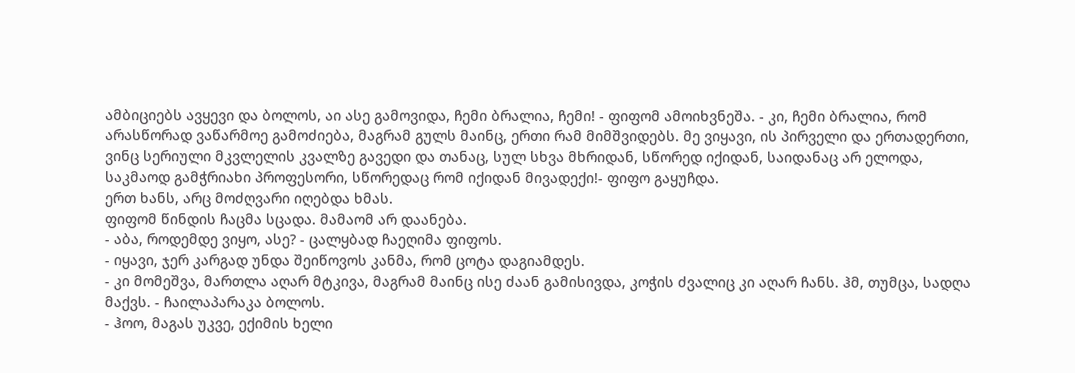ამბიციებს ავყევი და ბოლოს, აი ასე გამოვიდა, ჩემი ბრალია, ჩემი! - ფიფომ ამოიხვნეშა. - კი, ჩემი ბრალია, რომ არასწორად ვაწარმოე გამოძიება, მაგრამ გულს მაინც, ერთი რამ მიმშვიდებს. მე ვიყავი, ის პირველი და ერთადერთი, ვინც სერიული მკვლელის კვალზე გავედი და თანაც, სულ სხვა მხრიდან, სწორედ იქიდან, საიდანაც არ ელოდა, საკმაოდ გამჭრიახი პროფესორი, სწორედაც რომ იქიდან მივადექი!- ფიფო გაყუჩდა.
ერთ ხანს, არც მოძღვარი იღებდა ხმას.
ფიფომ წინდის ჩაცმა სცადა. მამაომ არ დაანება.
- აბა, როდემდე ვიყო, ასე? - ცალყბად ჩაეღიმა ფიფოს.
- იყავი, ჯერ კარგად უნდა შეიწოვოს კანმა, რომ ცოტა დაგიამდეს.
- კი მომეშვა, მართლა აღარ მტკივა, მაგრამ მაინც ისე ძაან გამისივდა, კოჭის ძვალიც კი აღარ ჩანს. ჰმ, თუმცა, სადღა მაქვს. - ჩაილაპარაკა ბოლოს.
- ჰოო, მაგას უკვე, ექიმის ხელი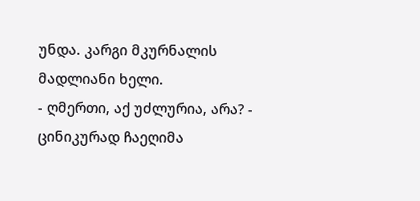უნდა. კარგი მკურნალის მადლიანი ხელი.
- ღმერთი, აქ უძლურია, არა? - ცინიკურად ჩაეღიმა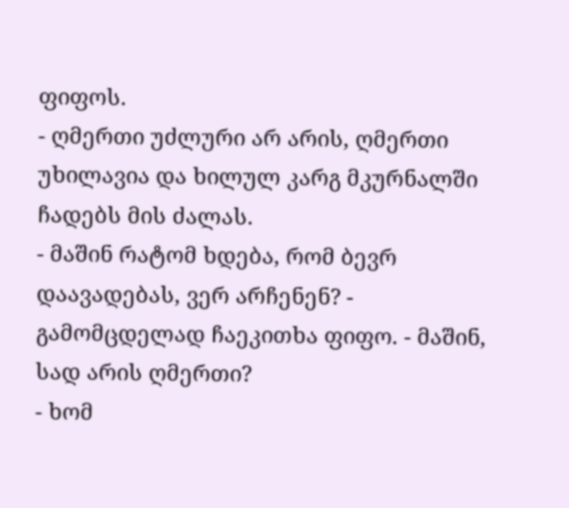ფიფოს.
- ღმერთი უძლური არ არის, ღმერთი უხილავია და ხილულ კარგ მკურნალში ჩადებს მის ძალას.
- მაშინ რატომ ხდება, რომ ბევრ დაავადებას, ვერ არჩენენ? - გამომცდელად ჩაეკითხა ფიფო. - მაშინ, სად არის ღმერთი?
- ხომ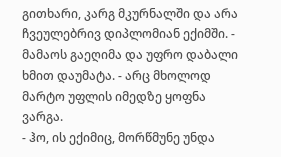გითხარი, კარგ მკურნალში და არა ჩვეულებრივ დიპლომიან ექიმში. - მამაოს გაეღიმა და უფრო დაბალი ხმით დაუმატა. - არც მხოლოდ მარტო უფლის იმედზე ყოფნა ვარგა.
- ჰო, ის ექიმიც, მორწმუნე უნდა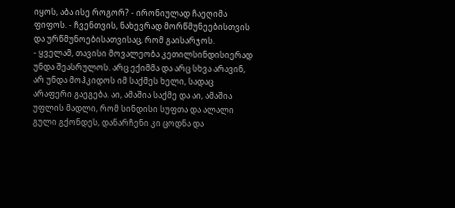იყოს, აბა ისე როგორ? - ირონიულად ჩაეღიმა ფიფოს. - ჩვენთვის, ნახევრად მორწმუნეებისთვის და ურწმუნოებისათვისაც, რომ გაისარჯოს.
- ყველამ, თავისი მოვალეობა კეთილსინდისიერად უნდა შეასრულოს. არც ექიმმა და არც სხვა არავინ, არ უნდა მოჰკიდოს იმ საქმეს ხელი, სადაც არაფერი გაეგება. აი, ამაშია საქმე და აი, ამაშია უფლის მადლი, რომ სინდისი სუფთა და ალალი გული გქონდეს, დანარჩენი კი ცოდნა და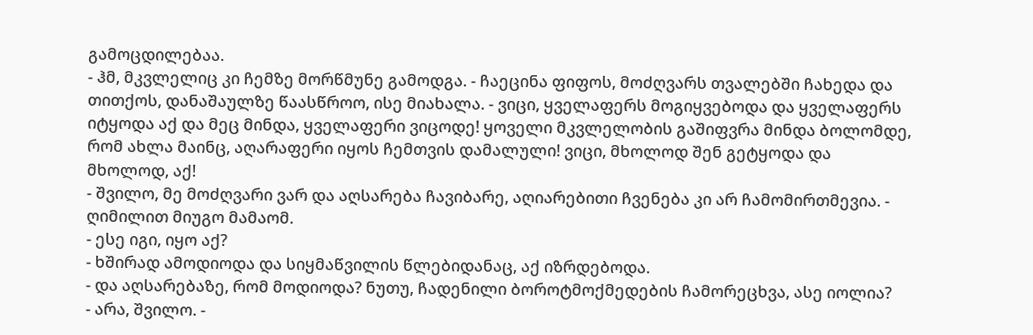გამოცდილებაა.
- ჰმ, მკვლელიც კი ჩემზე მორწმუნე გამოდგა. - ჩაეცინა ფიფოს, მოძღვარს თვალებში ჩახედა და თითქოს, დანაშაულზე წაასწროო, ისე მიახალა. - ვიცი, ყველაფერს მოგიყვებოდა და ყველაფერს იტყოდა აქ და მეც მინდა, ყველაფერი ვიცოდე! ყოველი მკვლელობის გაშიფვრა მინდა ბოლომდე, რომ ახლა მაინც, აღარაფერი იყოს ჩემთვის დამალული! ვიცი, მხოლოდ შენ გეტყოდა და მხოლოდ, აქ!
- შვილო, მე მოძღვარი ვარ და აღსარება ჩავიბარე, აღიარებითი ჩვენება კი არ ჩამომირთმევია. - ღიმილით მიუგო მამაომ.
- ესე იგი, იყო აქ?
- ხშირად ამოდიოდა და სიყმაწვილის წლებიდანაც, აქ იზრდებოდა.
- და აღსარებაზე, რომ მოდიოდა? ნუთუ, ჩადენილი ბოროტმოქმედების ჩამორეცხვა, ასე იოლია?
- არა, შვილო. -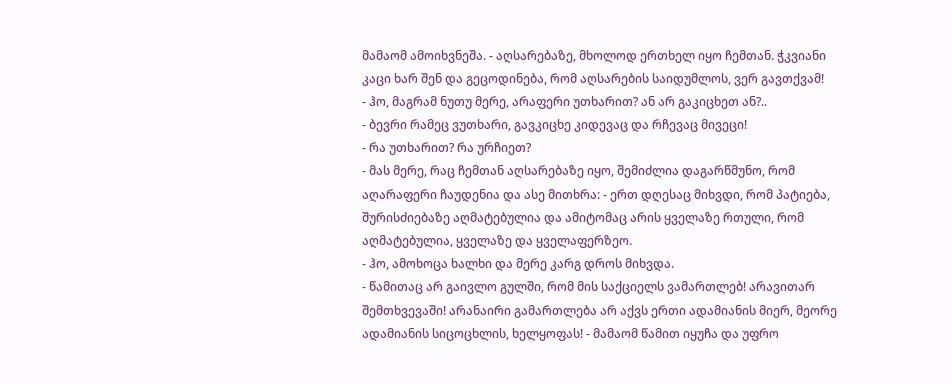მამაომ ამოიხვნეშა. - აღსარებაზე, მხოლოდ ერთხელ იყო ჩემთან. ჭკვიანი კაცი ხარ შენ და გეცოდინება, რომ აღსარების საიდუმლოს, ვერ გავთქვამ!
- ჰო, მაგრამ ნუთუ მერე, არაფერი უთხარით? ან არ გაკიცხეთ ან?..
- ბევრი რამეც ვუთხარი, გავკიცხე კიდევაც და რჩევაც მივეცი!
- რა უთხარით? რა ურჩიეთ?
- მას მერე, რაც ჩემთან აღსარებაზე იყო, შემიძლია დაგარწმუნო, რომ აღარაფერი ჩაუდენია და ასე მითხრა: - ერთ დღესაც მიხვდი, რომ პატიება, შურისძიებაზე აღმატებულია და ამიტომაც არის ყველაზე რთული, რომ აღმატებულია, ყველაზე და ყველაფერზეო.
- ჰო, ამოხოცა ხალხი და მერე კარგ დროს მიხვდა.
- წამითაც არ გაივლო გულში, რომ მის საქციელს ვამართლებ! არავითარ შემთხვევაში! არანაირი გამართლება არ აქვს ერთი ადამიანის მიერ, მეორე ადამიანის სიცოცხლის, ხელყოფას! - მამაომ წამით იყუჩა და უფრო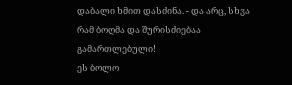დაბალი ხმით დასძინა. - და არც, სხვა რამ ბოღმა და შურისძიებაა გამართლებული!
ეს ბოლო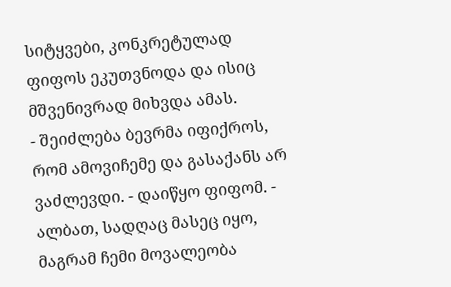სიტყვები, კონკრეტულად ფიფოს ეკუთვნოდა და ისიც მშვენივრად მიხვდა ამას.
- შეიძლება ბევრმა იფიქროს, რომ ამოვიჩემე და გასაქანს არ ვაძლევდი. - დაიწყო ფიფომ. - ალბათ, სადღაც მასეც იყო, მაგრამ ჩემი მოვალეობა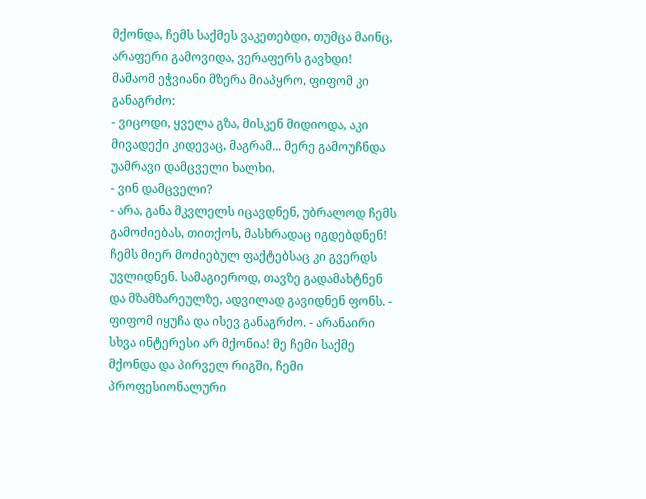მქონდა, ჩემს საქმეს ვაკეთებდი, თუმცა მაინც, არაფერი გამოვიდა, ვერაფერს გავხდი!
მამაომ ეჭვიანი მზერა მიაპყრო, ფიფომ კი განაგრძო:
- ვიცოდი, ყველა გზა, მისკენ მიდიოდა, აკი მივადექი კიდევაც, მაგრამ... მერე გამოუჩნდა უამრავი დამცველი ხალხი.
- ვინ დამცველი?
- არა, განა მკვლელს იცავდნენ, უბრალოდ ჩემს გამოძიებას, თითქოს, მასხრადაც იგდებდნენ! ჩემს მიერ მოძიებულ ფაქტებსაც კი გვერდს უვლიდნენ. სამაგიეროდ, თავზე გადამახტნენ და მზამზარეულზე, ადვილად გავიდნენ ფონს. - ფიფომ იყუჩა და ისევ განაგრძო. - არანაირი სხვა ინტერესი არ მქონია! მე ჩემი საქმე მქონდა და პირველ რიგში, ჩემი პროფესიონალური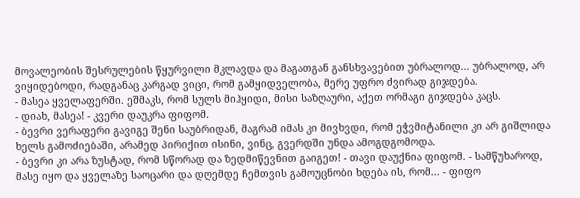მოვალეობის შესრულების წყურვილი მკლავდა და მაგათგან განსხვავებით უბრალოდ... უბრალოდ, არ ვიყიდებოდი, რადგანაც კარგად ვიცი, რომ გამყიდველობა, მერე უფრო ძვირად გიჯდება.
- მასეა ყველაფერში. ეშმაკს, რომ სულს მიჰყიდი, მისი საზღაური, აქეთ ორმაგი გიჯდება კაცს.
- დიახ, მასეა! - კვერი დაუკრა ფიფომ.
- ბევრი ვერაფერი გავიგე შენი საუბრიდან, მაგრამ იმას კი მივხვდი, რომ ეჭვმიტანილი კი არ გიშლიდა ხელს გამოძიებაში, არამედ პირიქით ისინი, ვინც, გვერდში უნდა ამოგდგომოდა.
- ბევრი კი არა ზუსტად, რომ სწორად და ზედმიწევნით გაიგეთ! - თავი დაუქნია ფიფომ. - სამწუხაროდ, მასე იყო და ყველაზე საოცარი და დღემდე ჩემთვის გამოუცნობი ხდება ის, რომ... - ფიფო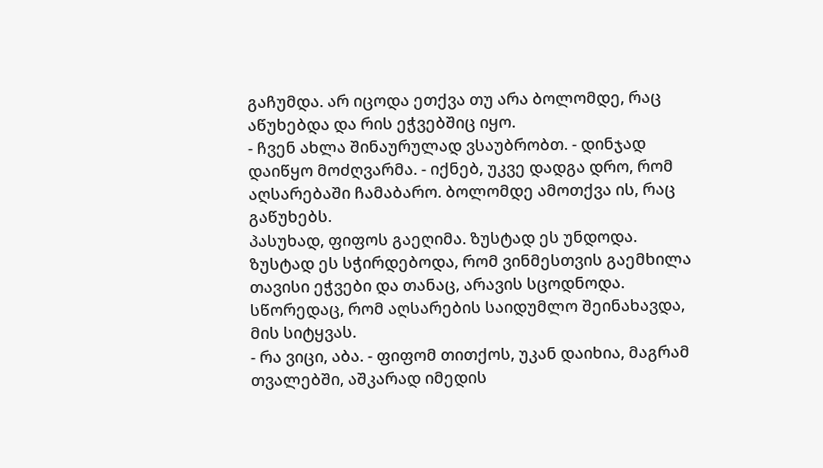გაჩუმდა. არ იცოდა ეთქვა თუ არა ბოლომდე, რაც აწუხებდა და რის ეჭვებშიც იყო.
- ჩვენ ახლა შინაურულად ვსაუბრობთ. - დინჯად დაიწყო მოძღვარმა. - იქნებ, უკვე დადგა დრო, რომ აღსარებაში ჩამაბარო. ბოლომდე ამოთქვა ის, რაც გაწუხებს.
პასუხად, ფიფოს გაეღიმა. ზუსტად ეს უნდოდა. ზუსტად ეს სჭირდებოდა, რომ ვინმესთვის გაემხილა თავისი ეჭვები და თანაც, არავის სცოდნოდა. სწორედაც, რომ აღსარების საიდუმლო შეინახავდა, მის სიტყვას.
- რა ვიცი, აბა. - ფიფომ თითქოს, უკან დაიხია, მაგრამ თვალებში, აშკარად იმედის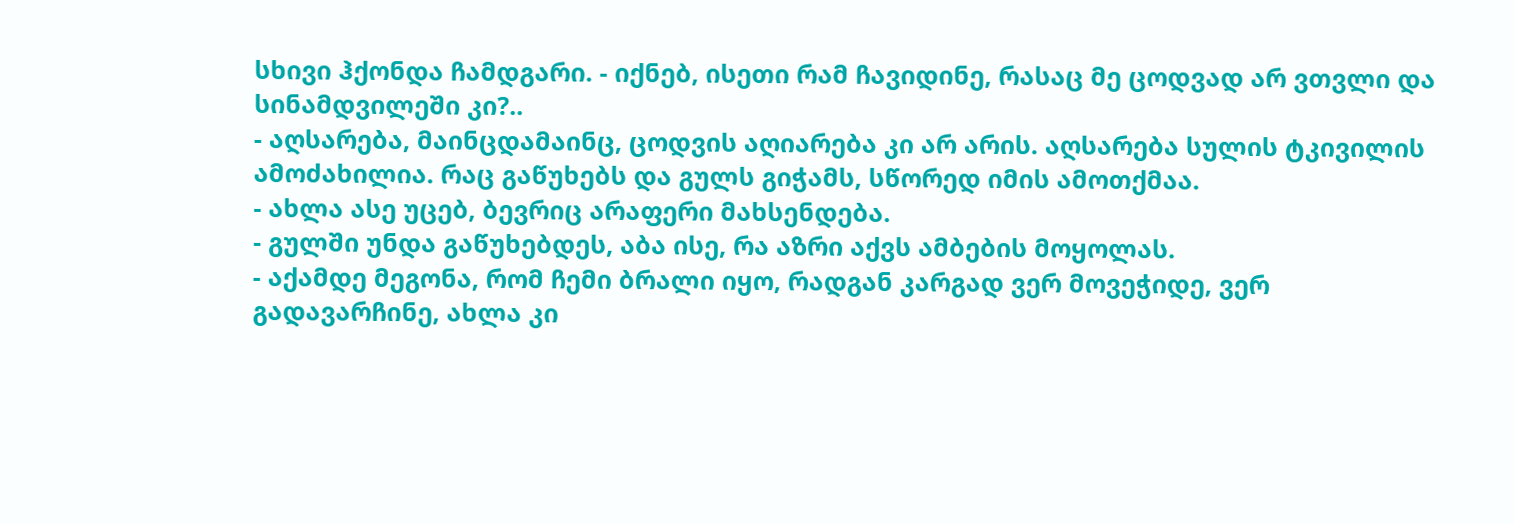სხივი ჰქონდა ჩამდგარი. - იქნებ, ისეთი რამ ჩავიდინე, რასაც მე ცოდვად არ ვთვლი და სინამდვილეში კი?..
- აღსარება, მაინცდამაინც, ცოდვის აღიარება კი არ არის. აღსარება სულის ტკივილის ამოძახილია. რაც გაწუხებს და გულს გიჭამს, სწორედ იმის ამოთქმაა.
- ახლა ასე უცებ, ბევრიც არაფერი მახსენდება.
- გულში უნდა გაწუხებდეს, აბა ისე, რა აზრი აქვს ამბების მოყოლას.
- აქამდე მეგონა, რომ ჩემი ბრალი იყო, რადგან კარგად ვერ მოვეჭიდე, ვერ გადავარჩინე, ახლა კი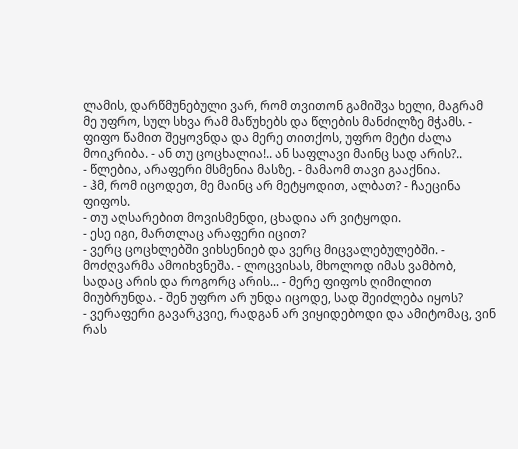ლამის, დარწმუნებული ვარ, რომ თვითონ გამიშვა ხელი, მაგრამ მე უფრო, სულ სხვა რამ მაწუხებს და წლების მანძილზე მჭამს. - ფიფო წამით შეყოვნდა და მერე თითქოს, უფრო მეტი ძალა მოიკრიბა. - ან თუ ცოცხალია!.. ან საფლავი მაინც სად არის?..
- წლებია, არაფერი მსმენია მასზე. - მამაომ თავი გააქნია.
- ჰმ, რომ იცოდეთ, მე მაინც არ მეტყოდით, ალბათ? - ჩაეცინა ფიფოს.
- თუ აღსარებით მოვისმენდი, ცხადია არ ვიტყოდი.
- ესე იგი, მართლაც არაფერი იცით?
- ვერც ცოცხლებში ვიხსენიებ და ვერც მიცვალებულებში. - მოძღვარმა ამოიხვნეშა. - ლოცვისას, მხოლოდ იმას ვამბობ, სადაც არის და როგორც არის... - მერე ფიფოს ღიმილით მიუბრუნდა. - შენ უფრო არ უნდა იცოდე, სად შეიძლება იყოს?
- ვერაფერი გავარკვიე, რადგან არ ვიყიდებოდი და ამიტომაც, ვინ რას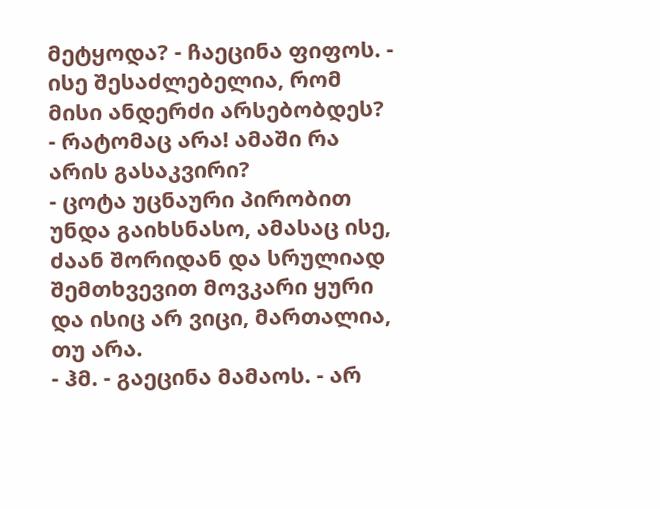მეტყოდა? - ჩაეცინა ფიფოს. - ისე შესაძლებელია, რომ მისი ანდერძი არსებობდეს?
- რატომაც არა! ამაში რა არის გასაკვირი?
- ცოტა უცნაური პირობით უნდა გაიხსნასო, ამასაც ისე, ძაან შორიდან და სრულიად შემთხვევით მოვკარი ყური და ისიც არ ვიცი, მართალია, თუ არა.
- ჰმ. - გაეცინა მამაოს. - არ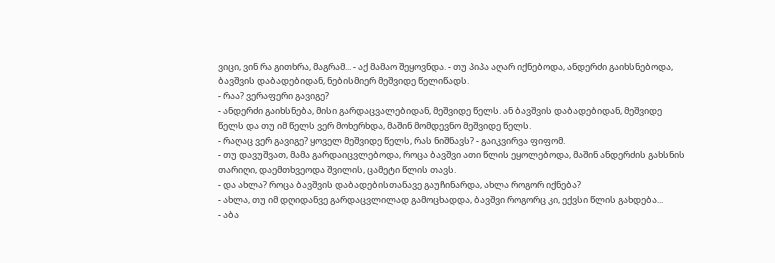ვიცი, ვინ რა გითხრა, მაგრამ... - აქ მამაო შეყოვნდა. - თუ პიპა აღარ იქნებოდა, ანდერძი გაიხსნებოდა, ბავშვის დაბადებიდან, ნებისმიერ მეშვიდე წელიწადს.
- რაა? ვერაფერი გავიგე?
- ანდერძი გაიხსნება, მისი გარდაცვალებიდან, მეშვიდე წელს. ან ბავშვის დაბადებიდან, მეშვიდე წელს და თუ იმ წელს ვერ მოხერხდა, მაშინ მომდევნო მეშვიდე წელს.
- რაღაც ვერ გავიგე? ყოველ მეშვიდე წელს, რას ნიშნავს? - გაიკვირვა ფიფომ.
- თუ დავუშვათ, მამა გარდაიცვლებოდა, როცა ბავშვი ათი წლის ეყოლებოდა, მაშინ ანდერძის გახსნის თარიღი, დაემთხვეოდა შვილის, ცამეტი წლის თავს.
- და ახლა? როცა ბავშვის დაბადებისთანავე გაუჩინარდა, ახლა როგორ იქნება?
- ახლა, თუ იმ დღიდანვე გარდაცვლილად გამოცხადდა, ბავშვი როგორც კი, ექვსი წლის გახდება...
- აბა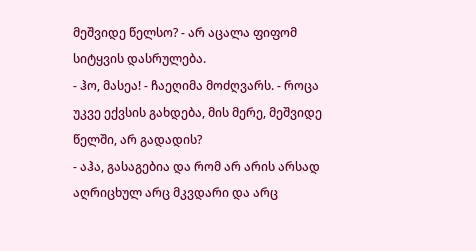მეშვიდე წელსო? - არ აცალა ფიფომ სიტყვის დასრულება.
- ჰო, მასეა! - ჩაეღიმა მოძღვარს. - როცა უკვე ექვსის გახდება, მის მერე, მეშვიდე წელში, არ გადადის?
- აჰა, გასაგებია და რომ არ არის არსად აღრიცხულ არც მკვდარი და არც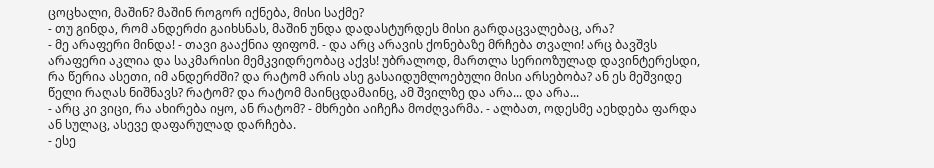ცოცხალი, მაშინ? მაშინ როგორ იქნება, მისი საქმე?
- თუ გინდა, რომ ანდერძი გაიხსნას, მაშინ უნდა დადასტურდეს მისი გარდაცვალებაც, არა?
- მე არაფერი მინდა! - თავი გააქნია ფიფომ. - და არც არავის ქონებაზე მრჩება თვალი! არც ბავშვს არაფერი აკლია და საკმარისი მემკვიდრეობაც აქვს! უბრალოდ, მართლა სერიოზულად დავინტერესდი, რა წერია ასეთი, იმ ანდერძში? და რატომ არის ასე გასაიდუმლოებული მისი არსებობა? ან ეს მეშვიდე წელი რაღას ნიშნავს? რატომ? და რატომ მაინცდამაინც, ამ შვილზე და არა... და არა...
- არც კი ვიცი, რა ახირება იყო, ან რატომ? - მხრები აიჩეჩა მოძღვარმა. - ალბათ, ოდესმე აეხდება ფარდა ან სულაც, ასევე დაფარულად დარჩება.
- ესე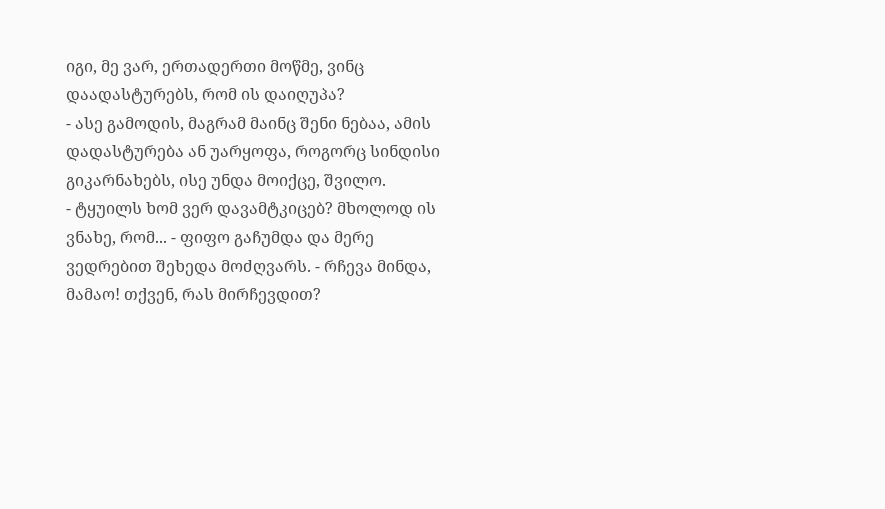იგი, მე ვარ, ერთადერთი მოწმე, ვინც დაადასტურებს, რომ ის დაიღუპა?
- ასე გამოდის, მაგრამ მაინც შენი ნებაა, ამის დადასტურება ან უარყოფა, როგორც სინდისი გიკარნახებს, ისე უნდა მოიქცე, შვილო.
- ტყუილს ხომ ვერ დავამტკიცებ? მხოლოდ ის ვნახე, რომ... - ფიფო გაჩუმდა და მერე ვედრებით შეხედა მოძღვარს. - რჩევა მინდა, მამაო! თქვენ, რას მირჩევდით?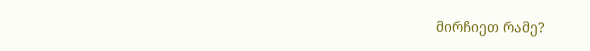მირჩიეთ რამე?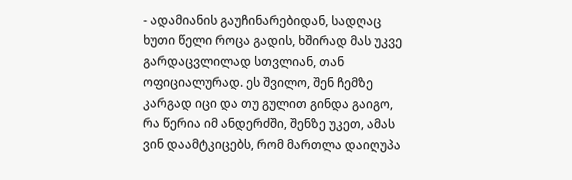- ადამიანის გაუჩინარებიდან, სადღაც ხუთი წელი როცა გადის, ხშირად მას უკვე გარდაცვლილად სთვლიან, თან ოფიციალურად. ეს შვილო, შენ ჩემზე კარგად იცი და თუ გულით გინდა გაიგო, რა წერია იმ ანდერძში, შენზე უკეთ, ამას ვინ დაამტკიცებს, რომ მართლა დაიღუპა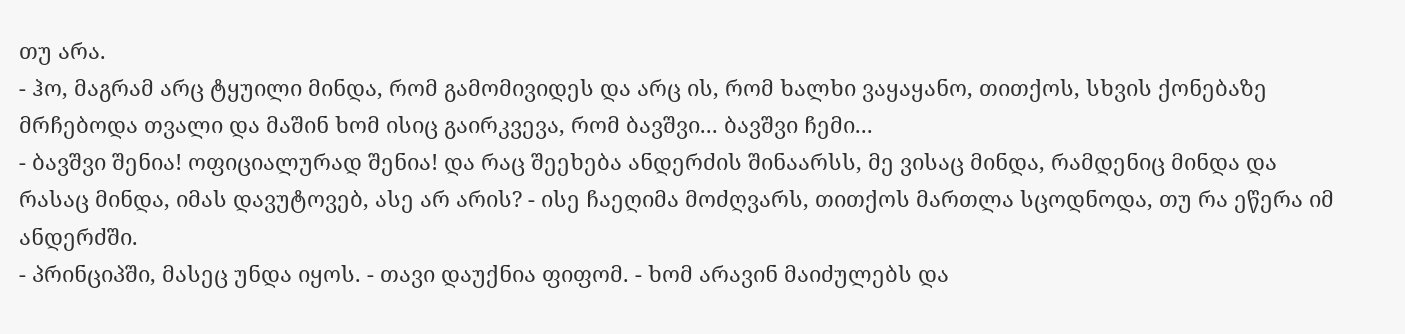თუ არა.
- ჰო, მაგრამ არც ტყუილი მინდა, რომ გამომივიდეს და არც ის, რომ ხალხი ვაყაყანო, თითქოს, სხვის ქონებაზე მრჩებოდა თვალი და მაშინ ხომ ისიც გაირკვევა, რომ ბავშვი... ბავშვი ჩემი...
- ბავშვი შენია! ოფიციალურად შენია! და რაც შეეხება ანდერძის შინაარსს, მე ვისაც მინდა, რამდენიც მინდა და რასაც მინდა, იმას დავუტოვებ, ასე არ არის? - ისე ჩაეღიმა მოძღვარს, თითქოს მართლა სცოდნოდა, თუ რა ეწერა იმ ანდერძში.
- პრინციპში, მასეც უნდა იყოს. - თავი დაუქნია ფიფომ. - ხომ არავინ მაიძულებს და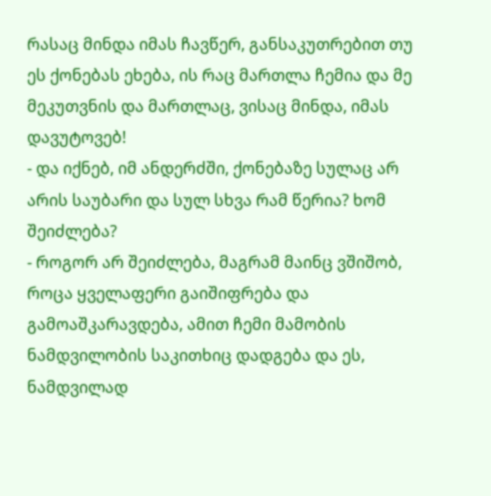რასაც მინდა იმას ჩავწერ, განსაკუთრებით თუ ეს ქონებას ეხება, ის რაც მართლა ჩემია და მე მეკუთვნის და მართლაც, ვისაც მინდა, იმას დავუტოვებ!
- და იქნებ, იმ ანდერძში, ქონებაზე სულაც არ არის საუბარი და სულ სხვა რამ წერია? ხომ შეიძლება?
- როგორ არ შეიძლება, მაგრამ მაინც ვშიშობ, როცა ყველაფერი გაიშიფრება და გამოაშკარავდება, ამით ჩემი მამობის ნამდვილობის საკითხიც დადგება და ეს, ნამდვილად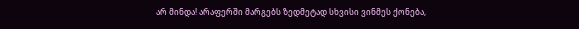არ მინდა! არაფერში მარგებს ზედმეტად სხვისი ვინმეს ქონება,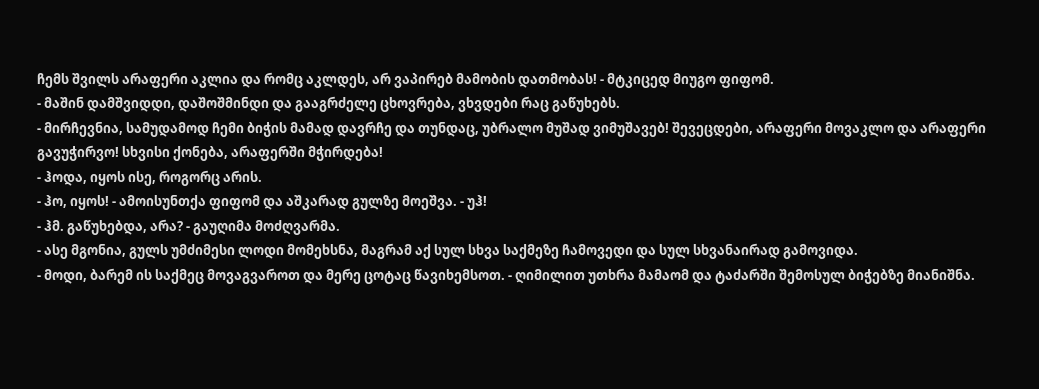ჩემს შვილს არაფერი აკლია და რომც აკლდეს, არ ვაპირებ მამობის დათმობას! - მტკიცედ მიუგო ფიფომ.
- მაშინ დამშვიდდი, დაშოშმინდი და გააგრძელე ცხოვრება, ვხვდები რაც გაწუხებს.
- მირჩევნია, სამუდამოდ ჩემი ბიჭის მამად დავრჩე და თუნდაც, უბრალო მუშად ვიმუშავებ! შევეცდები, არაფერი მოვაკლო და არაფერი გავუჭირვო! სხვისი ქონება, არაფერში მჭირდება!
- ჰოდა, იყოს ისე, როგორც არის.
- ჰო, იყოს! - ამოისუნთქა ფიფომ და აშკარად გულზე მოეშვა. - უჰ!
- ჰმ. გაწუხებდა, არა? - გაუღიმა მოძღვარმა.
- ასე მგონია, გულს უმძიმესი ლოდი მომეხსნა, მაგრამ აქ სულ სხვა საქმეზე ჩამოვედი და სულ სხვანაირად გამოვიდა.
- მოდი, ბარემ ის საქმეც მოვაგვაროთ და მერე ცოტაც წავიხემსოთ. - ღიმილით უთხრა მამაომ და ტაძარში შემოსულ ბიჭებზე მიანიშნა.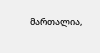მართალია,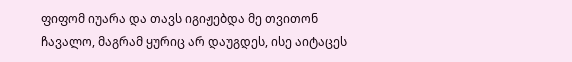ფიფომ იუარა და თავს იგიჟებდა მე თვითონ ჩავალო, მაგრამ ყურიც არ დაუგდეს, ისე აიტაცეს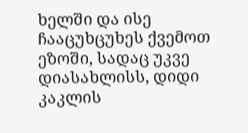ხელში და ისე ჩააცუხცუხეს ქვემოთ ეზოში, სადაც უკვე დიასახლისს, დიდი კაკლის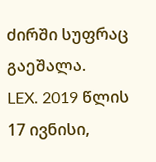ძირში სუფრაც გაეშალა.
LEX. 2019 წლის 17 ივნისი,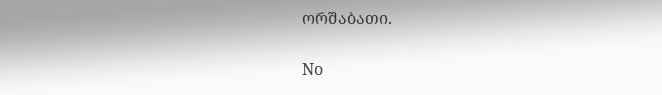ორშაბათი.

No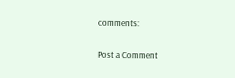comments:

Post a Comment